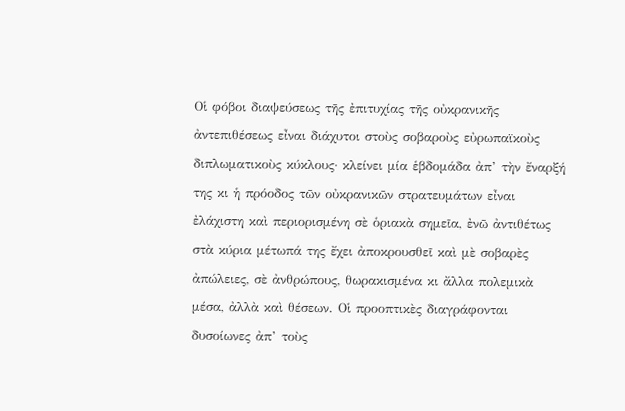Οἱ φόβοι διαψεύσεως τῆς ἐπιτυχίας τῆς οὐκρανικῆς ἀντεπιθέσεως εἶναι διάχυτοι στοὺς σοβαροὺς εὐρωπαϊκοὺς διπλωματικοὺς κύκλους· κλείνει μία ἑβδομάδα ἀπ’ τὴν ἔναρξή της κι ἡ πρόοδος τῶν οὐκρανικῶν στρατευμάτων εἶναι ἐλάχιστη καὶ περιορισμένη σὲ ὁριακὰ σημεῖα, ἐνῶ ἀντιθέτως στὰ κύρια μέτωπά της ἔχει ἀποκρουσθεῖ καὶ μὲ σοβαρὲς ἀπώλειες, σὲ ἀνθρώπους, θωρακισμένα κι ἄλλα πολεμικὰ μέσα, ἀλλὰ καὶ θέσεων. Οἱ προοπτικὲς διαγράφονται δυσοίωνες ἀπ’ τοὺς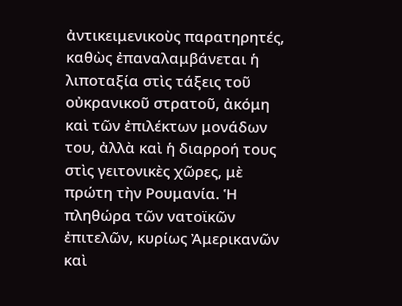ἀντικειμενικοὺς παρατηρητές, καθὼς ἐπαναλαμβάνεται ἡ λιποταξία στὶς τάξεις τοῦ οὐκρανικοῦ στρατοῦ, ἀκόμη καὶ τῶν ἐπιλέκτων μονάδων του, ἀλλὰ καὶ ἡ διαρροή τους στὶς γειτονικὲς χῶρες, μὲ πρώτη τὴν Ρουμανία. Ἡ πληθώρα τῶν νατοϊκῶν ἐπιτελῶν, κυρίως Ἀμερικανῶν καὶ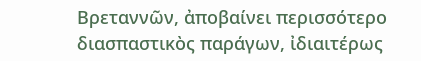Βρεταννῶν, ἀποβαίνει περισσότερο διασπαστικὸς παράγων, ἰδιαιτέρως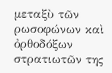μεταξὺ τῶν ρωσοφώνων καὶ ὀρθοδόξων στρατιωτῶν της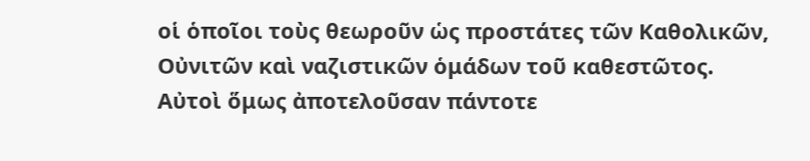οἱ ὁποῖοι τοὺς θεωροῦν ὡς προστάτες τῶν Καθολικῶν, Οὐνιτῶν καὶ ναζιστικῶν ὁμάδων τοῦ καθεστῶτος. Αὐτοὶ ὅμως ἀποτελοῦσαν πάντοτε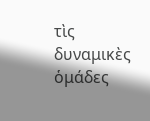τὶς δυναμικὲς ὁμάδες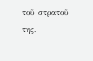τοῦ στρατοῦ της.